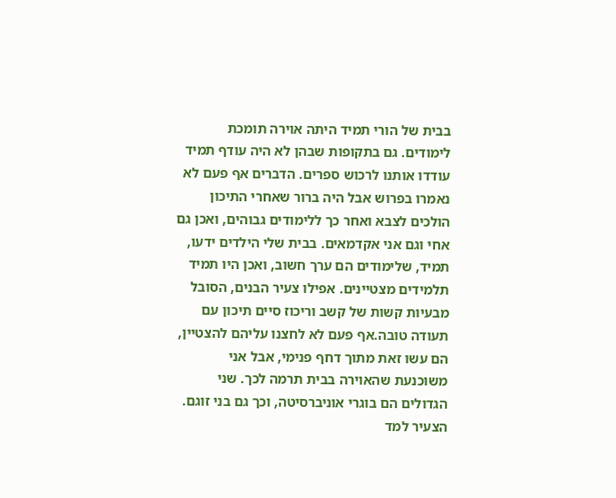בבית של הורי תמיד היתה אוירה תומכת
לימודים. גם בתקופות שבהן לא היה עודף תמיד עודדו אותנו לרכוש ספרים. הדברים אף פעם לא נאמרו בפרוש אבל היה ברור שאחרי התיכון הולכים לצבא ואחר כך ללימודים גבוהים, ואכן גם אחי וגם אני אקדמאים. בבית שלי הילדים ידעו, תמיד, שלימודים הם ערך חשוב, ואכן היו תמיד תלמידים מצטיינים. אפילו צעיר הבנים, הסובל מבעיות קשות של קשב וריכוז סיים תיכון עם תעודה טובה.אף פעם לא לחצנו עליהם להצטיין, הם עשו זאת מתוך דחף פנימי, אבל אני משוכנעת שהאוירה בבית תרמה לכך. שני הגדולים הם בוגרי אוניברסיטה, וכך גם בני זוגם. הצעיר למד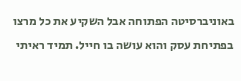באוניברסיטה הפתוחה אבל השקיע את כל מרצו בפתיחת עסק והוא עושה בו חייל. תמיד ראיתי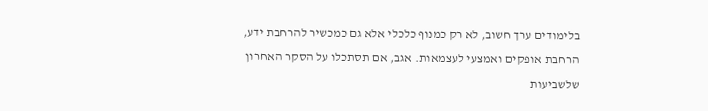בלימודים ערך חשוב, לא רק כמנוף כלכלי אלא גם כמכשיר להרחבת ידע, הרחבת אופקים ואמצעי לעצמאות. אגב, אם תסתכלו על הסקר האחרון שלשביעות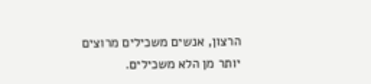הרצון, אנשים משכילים מרוצים יותר מן הלא משכילים.